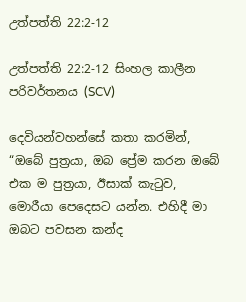උත්පත්ති 22:2-12

උත්පත්ති 22:2-12 සිංහල කාලීන පරිවර්තනය (SCV)

දෙවියන්වහන්සේ කතා කරමින්, “ඔබේ පුත්‍රයා, ඔබ ප්‍රේම කරන ඔබේ එක ම පුත්‍රයා, ඊසාක් කැටුව, මොරීයා පෙදෙසට යන්න. එහිදී මා ඔබට පවසන කන්ද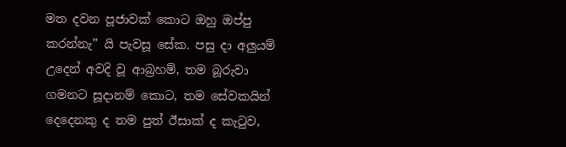මත දවන පූජාවක් කොට ඔහු ඔප්පු කරන්නැ” යි පැවසූ සේක. පසු දා අලුයම් උදෙන් අවදි වූ ආබ්‍රහම්, තම බූරුවා ගමනට සූදානම් කොට, තම සේවකයින් දෙදෙනකු ද තම පුත් ඊසාක් ද කැටුව,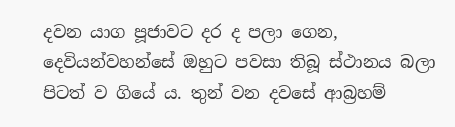දවන යාග පූජාවට දර ද පලා ගෙන, දෙවියන්වහන්සේ ඔහුට පවසා තිබූ ස්ථානය බලා පිටත් ව ගියේ ය. තුන් වන දවසේ ආබ්‍රහම්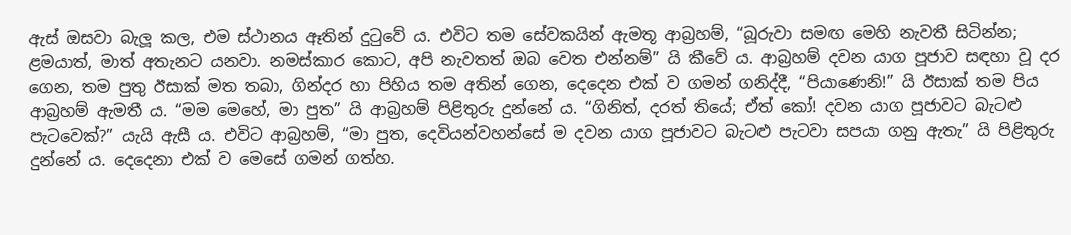ඇස් ඔසවා බැලූ කල, එම ස්ථානය ඈතින් දුටුවේ ය. එවිට තම සේවකයින් ඇමතූ ආබ්‍රහම්, “බූරුවා සමඟ මෙහි නැවතී සිටින්න; ළමයාත්, මාත් අතැනට යනවා. නමස්කාර කොට, අපි නැවතත් ඔබ වෙත එන්නම්” යි කීවේ ය. ආබ්‍රහම් දවන යාග පූජාව සඳහා වූ දර ගෙන, තම පුතු ඊසාක් මත තබා, ගින්දර හා පිහිය තම අතින් ගෙන, දෙදෙන එක් ව ගමන් ගනිද්දී, “පියාණෙනි!” යි ඊසාක් තම පිය ආබ්‍රහම් ඇමතී ය. “මම මෙහේ, මා පුත” යි ආබ්‍රහම් පිළිතුරු දුන්නේ ය. “ගිනිත්, දරත් තියේ; ඒත් කෝ! දවන යාග පූජාවට බැටළු පැටවෙක්?” යැයි ඇසී ය. එවිට ආබ්‍රහම්, “මා පුත, දෙවියන්වහන්සේ ම දවන යාග පූජාවට බැටළු පැටවා සපයා ගනු ඇතැ” යි පිළිතුරු දුන්නේ ය. දෙදෙනා එක් ව මෙසේ ගමන් ගත්හ.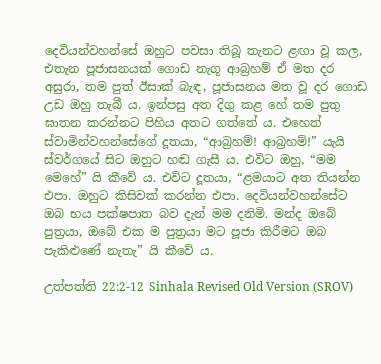දෙවියන්වහන්සේ ඔහුට පවසා තිබූ තැනට ළඟා වූ කල, එතැන පූජාසනයක් ගොඩ නැගූ ආබ්‍රහම් ඒ මත දර අසුරා, තම පුත් ඊසාක් බැඳ, පූජාසනය මත වූ දර ගොඩ උඩ ඔහු තැබී ය. ඉන්පසු අත දිගු කළ හේ තම පුතු ඝාතන කරන්නට පිහිය අතට ගත්තේ ය. එහෙත් ස්වාමින්වහන්සේගේ දූතයා, “ආබ්‍රහම්! ආබ්‍රහම්!” යැයි ස්වර්ගයේ සිට ඔහුට හඬ ගැසී ය. එවිට ඔහු, “මම මෙහේ” යි කීවේ ය. එවිට දූතයා, “ළමයාට අත තියන්න එපා. ඔහුට කිසිවක් කරන්න එපා. දෙවියන්වහන්සේට ඔබ භය පක්ෂපාත බව දැන් මම දනිමි. මන්ද ඔබේ පුත්‍රයා, ඔබේ එක ම පුත්‍රයා මට පූජා කිරීමට ඔබ පැකිළුණේ නැතැ” යි කීවේ ය.

උත්පත්ති 22:2-12 Sinhala Revised Old Version (SROV)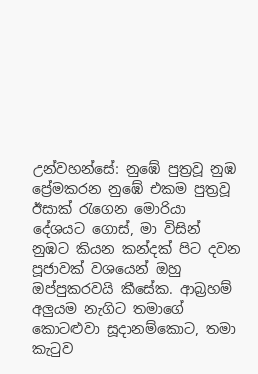උන්වහන්සේ: නුඹේ පුත්‍රවූ නුඹ ප්‍රේමකරන නුඹේ එකම පුත්‍රවූ ඊසාක් රැගෙන මොරියා දේශයට ගොස්, මා විසින් නුඹට කියන කන්දක් පිට දවන පූජාවක් වශයෙන් ඔහු ඔප්පුකරවයි කීසේක. ආබ්‍රහම් අලුයම නැගිට තමාගේ කොටළුවා සූදානම්කොට, තමා කැටුව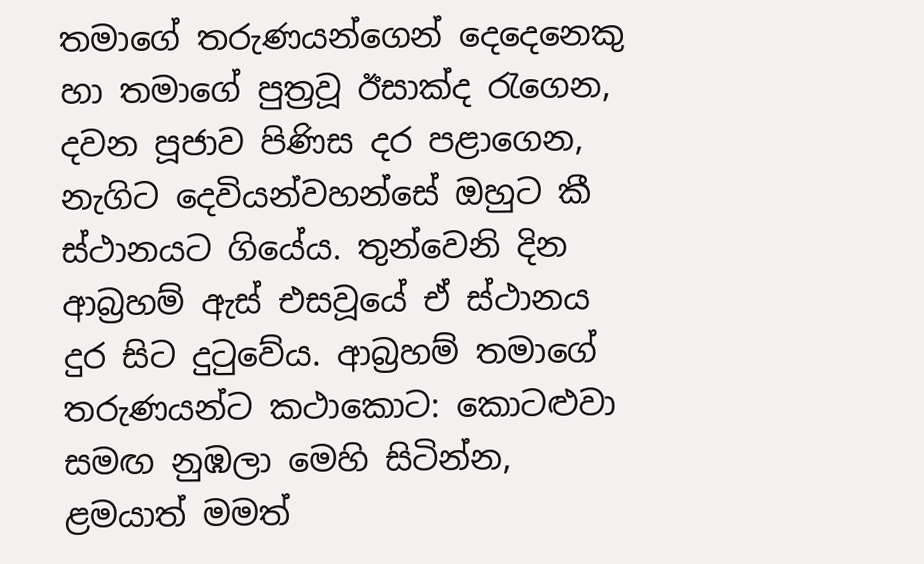තමාගේ තරුණයන්ගෙන් දෙදෙනෙකු හා තමාගේ පුත්‍රවූ ඊසාක්ද රැගෙන, දවන පූජාව පිණිස දර පළාගෙන, නැගිට දෙවියන්වහන්සේ ඔහුට කී ස්ථානයට ගියේය. තුන්වෙනි දින ආබ්‍රහම් ඇස් එසවූයේ ඒ ස්ථානය දුර සිට දුටුවේය. ආබ්‍රහම් තමාගේ තරුණයන්ට කථාකොට: කොටළුවා සමඟ නුඹලා මෙහි සිටින්න, ළමයාත් මමත්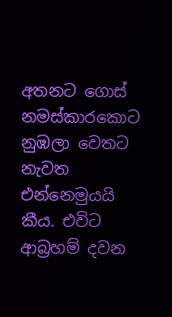අතනට ගොස් නමස්කාරකොට නුඹලා වෙතට නැවත එන්නෙමුයයි කීය. එවිට ආබ්‍රහම් දවන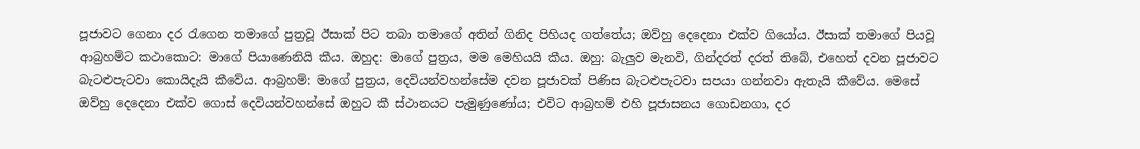පූජාවට ගෙනා දර රැගෙන තමාගේ පුත්‍රවූ ඊසාක් පිට තබා තමාගේ අතින් ගිනිද පිහියද ගත්තේය; ඔව්හු දෙදෙනා එක්ව ගියෝය. ඊසාක් තමාගේ පියවූ ආබ්‍රහම්ට කථාකොට: මාගේ පියාණෙනියි කීය. ඔහුද: මාගේ පුත්‍රය, මම මෙහියයි කීය. ඔහු: බැලුව මැනවි, ගින්දරත් දරත් තිබේ, එහෙත් දවන පූජාවට බැටළුපැටවා කොයිදැයි කීවේය. ආබ්‍රහම්: මාගේ පුත්‍රය, දෙවියන්වහන්සේම දවන පූජාවක් පිණිස බැටළුපැටවා සපයා ගන්නවා ඇතැයි කීවේය. මෙසේ ඔව්හු දෙදෙනා එක්ව ගොස් දෙවියන්වහන්සේ ඔහුට කී ස්ථානයට පැමුණුණෝය; එවිට ආබ්‍රහම් එහි පූජාසනය ගොඩනගා, දර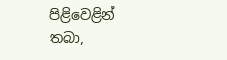පිළිවෙළින් තබා,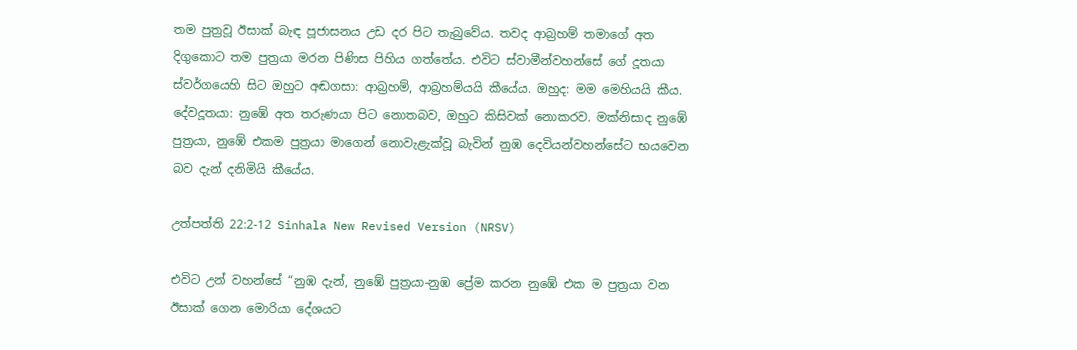තම පුත්‍රවූ ඊසාක් බැඳ පූජාසනය උඩ දර පිට තැබුවේය. තවද ආබ්‍රහම් තමාගේ අත දිගුකොට තම පුත්‍රයා මරන පිණිස පිහිය ගත්තේය. එවිට ස්වාමීන්වහන්සේ ගේ දූතයා ස්වර්ගයෙහි සිට ඔහුට අඬගසා: ආබ්‍රහම්, ආබ්‍රහම්යයි කීයේය. ඔහුද: මම මෙහියයි කීය. දේවදූතයා: නුඹේ අත තරුණයා පිට නොතබව, ඔහුට කිසිවක් නොකරව. මක්නිසාද නුඹේ පුත්‍රයා, නුඹේ එකම පුත්‍රයා මාගෙන් නොවැළැක්වූ බැවින් නුඹ දෙවියන්වහන්සේට භයවෙන බව දැන් දනිමියි කීයේය.

උත්පත්ති 22:2-12 Sinhala New Revised Version (NRSV)

එවිට උන් වහන්සේ “නුඹ දැන්, නුඹේ පුත්‍රයා-නුඹ ප්‍රේම කරන නුඹේ එක ම පුත්‍රයා වන ඊසාක් ගෙන මොරියා දේශයට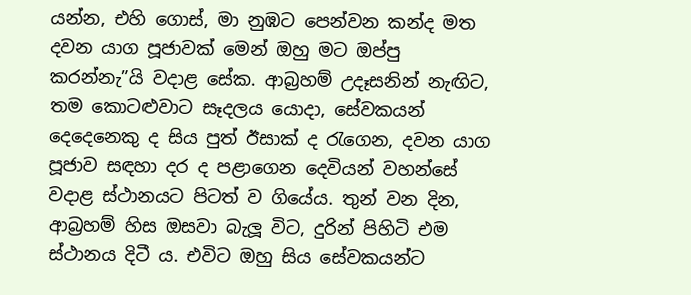යන්න, එහි ගොස්, මා නුඹට පෙන්වන කන්ද මත දවන යාග පූජාවක් මෙන් ඔහු මට ඔප්පු කරන්නැ”යි වදාළ සේක. ආබ්‍රහම් උදෑසනින් නැඟිට, තම කොටළුවාට සෑදලය යොදා, සේවකයන් දෙදෙනෙකු ද සිය පුත් ඊසාක් ද රැගෙන, දවන යාග පූජාව සඳහා දර ද පළාගෙන දෙවියන් වහන්සේ වදාළ ස්ථානයට පිටත් ව ගියේය. තුන් වන දින, ආබ්‍රහම් හිස ඔසවා බැලූ විට, දුරින් පිහිටි එම ස්ථානය දිටී ය. එවිට ඔහු සිය සේවකයන්ට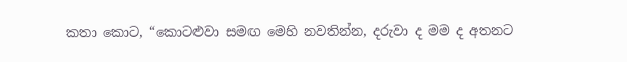කතා කොට, “කොටළුවා සමඟ මෙහි නවතින්න, දරුවා ද මම ද අතනට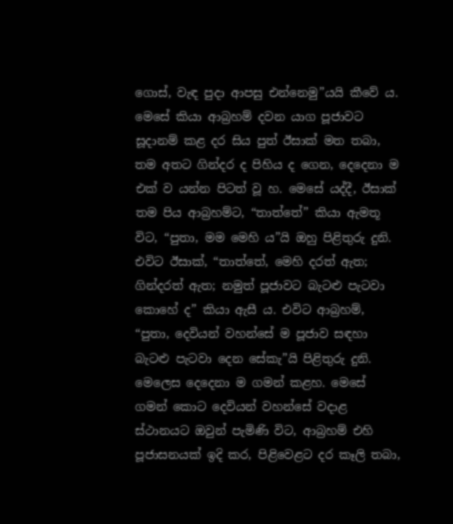ගොස්, වැඳ පුදා ආපසු එන්නෙමු”යයි කීවේ ය. මෙසේ කියා ආබ්‍රහම් දවන යාග පූජාවට සූදානම් කළ දර සිය පුත් ඊසාක් මත තබා, තම අතට ගින්දර ද පිහිය ද ගෙන, දෙදෙනා ම එක් ව යන්න පිටත් වූ හ. මෙසේ යද්දී, ඊසාක් තම පිය ආබ්‍රහම්ට, “තාත්තේ” කියා ඇමතූ විට, “පුතා, මම මෙහි ය”යි ඔහු පිළිතුරු දුනි. එවිට ඊසාක්, “තාත්තේ, මෙහි දරත් ඇත; ගින්දරත් ඇත; නමුත් පූජාවට බැටළු පැටවා කොහේ ද” කියා ඇසී ය. එවිට ආබ්‍රහම්, “පුතා, දෙවියන් වහන්සේ ම පූජාව සඳහා බැටළු පැටවා දෙන සේකැ”යි පිළිතුරු දුනි. මෙලෙස දෙදෙනා ම ගමන් කළහ. මෙසේ ගමන් කොට දෙවියන් වහන්සේ වදාළ ස්ථානයට ඔවුන් පැමිණි විට, ආබ්‍රහම් එහි පූජාසනයක් ඉදි කර, පිළිවෙළට දර කෑලි තබා,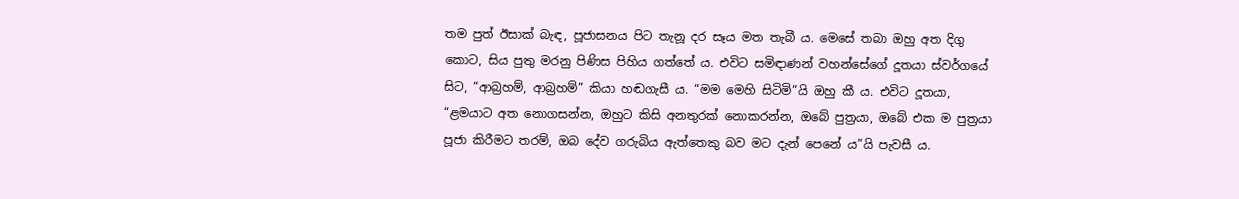තම පුත් ඊසාක් බැඳ, පූජාසනය පිට තැනූ දර සෑය මත තැබී ය. මෙසේ තබා ඔහු අත දිගු කොට, සිය පුතු මරනු පිණිස පිහිය ගත්තේ ය. එවිට සමිඳාණන් වහන්සේගේ දූතයා ස්වර්ගයේ සිට, “ආබ්‍රහම්, ආබ්‍රහම්” කියා හඬගැසී ය. “මම මෙහි සිටිමි”යි ඔහු කී ය. එවිට දූතයා, “ළමයාට අත නොගසන්න, ඔහුට කිසි අනතුරක් නොකරන්න, ඔබේ පුත්‍රයා, ඔබේ එක ම පුත්‍රයා පූජා කිරීමට තරම්, ඔබ දේව ගරුබිය ඇත්තෙකු බව මට දැන් පෙනේ ය”යි පැවසී ය.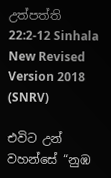උත්පත්ති 22:2-12 Sinhala New Revised Version 2018 (SNRV)

එවිට උන් වහන්සේ “නුඹ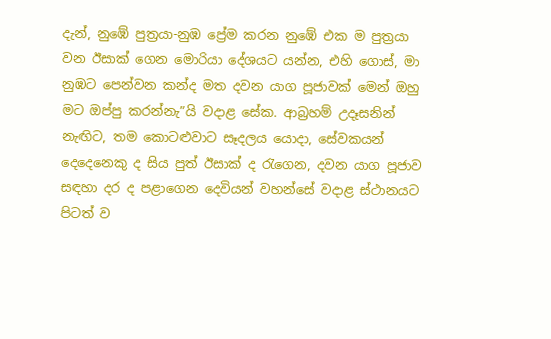දැන්, නුඹේ පුත්‍රයා-නුඹ ප්‍රේම කරන නුඹේ එක ම පුත්‍රයා වන ඊසාක් ගෙන මොරියා දේශයට යන්න, එහි ගොස්, මා නුඹට පෙන්වන කන්ද මත දවන යාග පූජාවක් මෙන් ඔහු මට ඔප්පු කරන්නැ”යි වදාළ සේක. ආබ්‍රහම් උදෑසනින් නැඟිට, තම කොටළුවාට සෑදලය යොදා, සේවකයන් දෙදෙනෙකු ද සිය පුත් ඊසාක් ද රැගෙන, දවන යාග පූජාව සඳහා දර ද පළාගෙන දෙවියන් වහන්සේ වදාළ ස්ථානයට පිටත් ව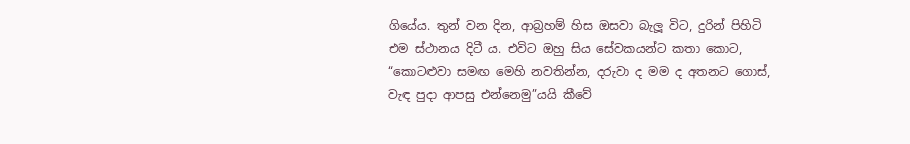ගියේය. තුන් වන දින, ආබ්‍රහම් හිස ඔසවා බැලූ විට, දුරින් පිහිටි එම ස්ථානය දිටී ය. එවිට ඔහු සිය සේවකයන්ට කතා කොට, “කොටළුවා සමඟ මෙහි නවතින්න, දරුවා ද මම ද අතනට ගොස්, වැඳ පුදා ආපසු එන්නෙමු”යයි කීවේ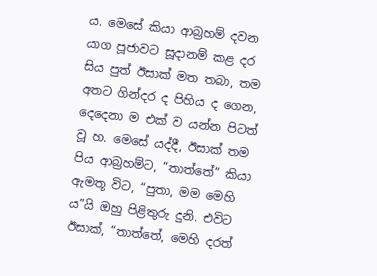ය. මෙසේ කියා ආබ්‍රහම් දවන යාග පූජාවට සූදානම් කළ දර සිය පුත් ඊසාක් මත තබා, තම අතට ගින්දර ද පිහිය ද ගෙන, දෙදෙනා ම එක් ව යන්න පිටත් වූ හ. මෙසේ යද්දී, ඊසාක් තම පිය ආබ්‍රහම්ට, “තාත්තේ” කියා ඇමතූ විට, “පුතා, මම මෙහි ය”යි ඔහු පිළිතුරු දුනි. එවිට ඊසාක්, “තාත්තේ, මෙහි දරත්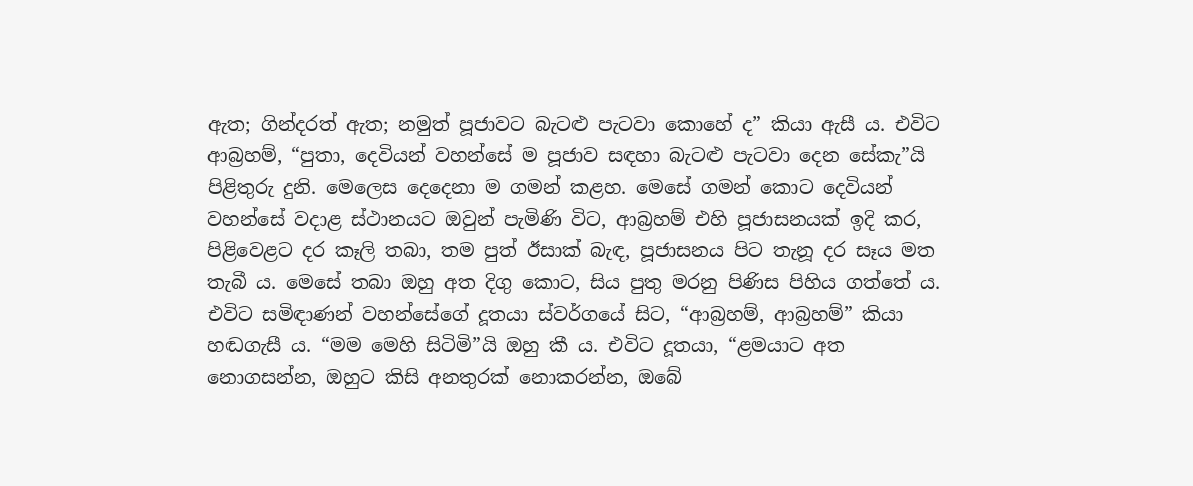ඇත; ගින්දරත් ඇත; නමුත් පූජාවට බැටළු පැටවා කොහේ ද” කියා ඇසී ය. එවිට ආබ්‍රහම්, “පුතා, දෙවියන් වහන්සේ ම පූජාව සඳහා බැටළු පැටවා දෙන සේකැ”යි පිළිතුරු දුනි. මෙලෙස දෙදෙනා ම ගමන් කළහ. මෙසේ ගමන් කොට දෙවියන් වහන්සේ වදාළ ස්ථානයට ඔවුන් පැමිණි විට, ආබ්‍රහම් එහි පූජාසනයක් ඉදි කර, පිළිවෙළට දර කෑලි තබා, තම පුත් ඊසාක් බැඳ, පූජාසනය පිට තැනූ දර සෑය මත තැබී ය. මෙසේ තබා ඔහු අත දිගු කොට, සිය පුතු මරනු පිණිස පිහිය ගත්තේ ය. එවිට සමිඳාණන් වහන්සේගේ දූතයා ස්වර්ගයේ සිට, “ආබ්‍රහම්, ආබ්‍රහම්” කියා හඬගැසී ය. “මම මෙහි සිටිමි”යි ඔහු කී ය. එවිට දූතයා, “ළමයාට අත නොගසන්න, ඔහුට කිසි අනතුරක් නොකරන්න, ඔබේ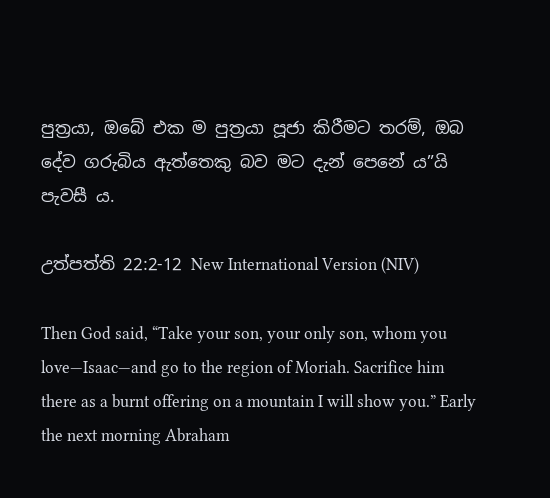පුත්‍රයා, ඔබේ එක ම පුත්‍රයා පූජා කිරීමට තරම්, ඔබ දේව ගරුබිය ඇත්තෙකු බව මට දැන් පෙනේ ය”යි පැවසී ය.

උත්පත්ති 22:2-12 New International Version (NIV)

Then God said, “Take your son, your only son, whom you love—Isaac—and go to the region of Moriah. Sacrifice him there as a burnt offering on a mountain I will show you.” Early the next morning Abraham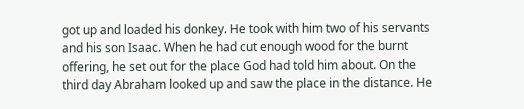got up and loaded his donkey. He took with him two of his servants and his son Isaac. When he had cut enough wood for the burnt offering, he set out for the place God had told him about. On the third day Abraham looked up and saw the place in the distance. He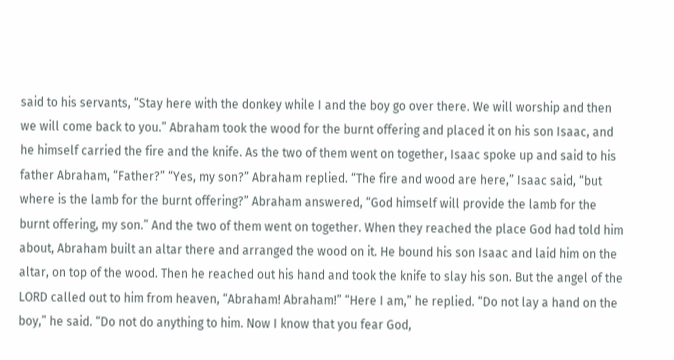said to his servants, “Stay here with the donkey while I and the boy go over there. We will worship and then we will come back to you.” Abraham took the wood for the burnt offering and placed it on his son Isaac, and he himself carried the fire and the knife. As the two of them went on together, Isaac spoke up and said to his father Abraham, “Father?” “Yes, my son?” Abraham replied. “The fire and wood are here,” Isaac said, “but where is the lamb for the burnt offering?” Abraham answered, “God himself will provide the lamb for the burnt offering, my son.” And the two of them went on together. When they reached the place God had told him about, Abraham built an altar there and arranged the wood on it. He bound his son Isaac and laid him on the altar, on top of the wood. Then he reached out his hand and took the knife to slay his son. But the angel of the LORD called out to him from heaven, “Abraham! Abraham!” “Here I am,” he replied. “Do not lay a hand on the boy,” he said. “Do not do anything to him. Now I know that you fear God,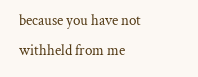because you have not withheld from me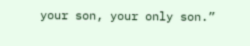your son, your only son.”